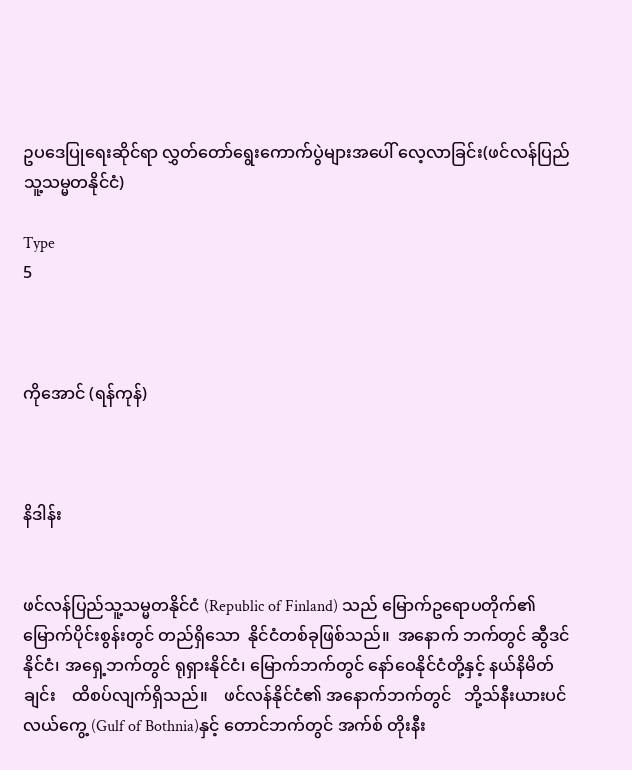ဥပဒေပြုရေးဆိုင်ရာ လွှတ်တော်ရွေးကောက်ပွဲများအပေါ် လေ့လာခြင်း(ဖင်လန်ပြည်သူ့သမ္မတနိုင်ငံ)

Type
5



ကိုအောင် (ရန်ကုန်)



နိဒါန်း


ဖင်လန်ပြည်သူ့သမ္မတနိုင်ငံ (Republic of Finland) သည် မြောက်ဥရောပတိုက်၏ မြောက်ပိုင်းစွန်းတွင် တည်ရှိသော  နိုင်ငံတစ်ခုဖြစ်သည်။  အနောက် ဘက်တွင် ဆွီဒင်နိုင်ငံ၊ အရှေ့ဘက်တွင် ရုရှားနိုင်ငံ၊ မြောက်ဘက်တွင် နော်ဝေနိုင်ငံတို့နှင့် နယ်နိမိတ် ချင်း    ထိစပ်လျက်ရှိသည်။    ဖင်လန်နိုင်ငံ၏ အနောက်ဘက်တွင်   ဘို့သ်နီးယားပင်လယ်ကွေ့ (Gulf of Bothnia)နှင့် တောင်ဘက်တွင် အက်စ် တိုးနီး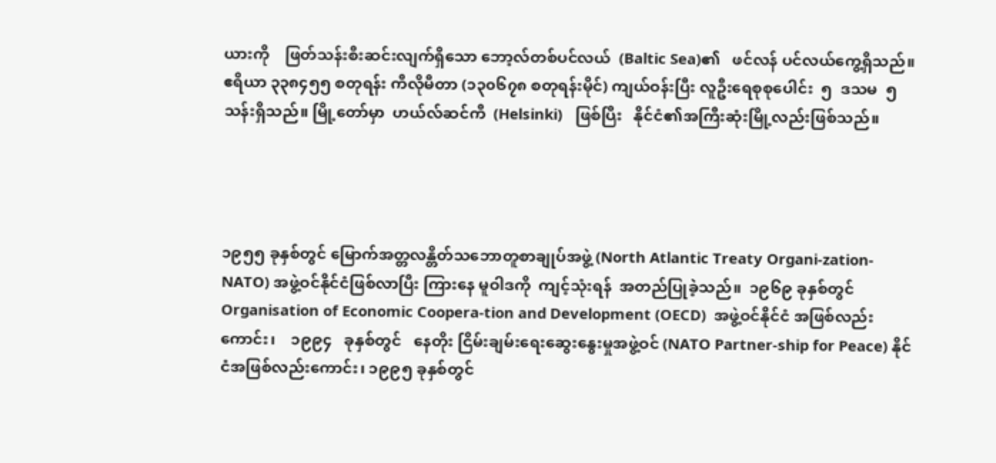ယားကို    ဖြတ်သန်းစီးဆင်းလျက်ရှိသော ဘော့လ်တစ်ပင်လယ်  (Baltic Sea)၏   ဖင်လန် ပင်လယ်ကွေ့ရှိသည်။ ဧရိယာ ၃၃၈၄၅၅ စတုရန်း ကီလိုမီတာ (၁၃၀၆၇၈ စတုရန်းမိုင်) ကျယ်ဝန်းပြီး လူဦးရေစုစုပေါင်း  ၅  ဒသမ  ၅   သန်းရှိသည်။ မြို့တော်မှာ  ဟယ်လ်ဆင်ကီ  (Helsinki)   ဖြစ်ပြီး   နိုင်ငံ၏အကြီးဆုံးမြို့လည်းဖြစ်သည်။




၁၉၅၅ ခုနှစ်တွင် မြောက်အတ္တလန္တိတ်သဘောတူစာချုပ်အဖွဲ့ (North Atlantic Treaty Organi-zation-NATO) အဖွဲ့ဝင်နိုင်ငံဖြစ်လာပြီး ကြားနေ မူဝါဒကို  ကျင့်သုံးရန်  အတည်ပြုခဲ့သည်။  ၁၉၆၉ ခုနှစ်တွင် Organisation of Economic Coopera-tion and Development (OECD)  အဖွဲ့ဝင်နိုင်ငံ အဖြစ်လည်းကောင်း၊    ၁၉၉၄   ခုနှစ်တွင်   နေတိုး ငြိမ်းချမ်းရေးဆွေးနွေးမှုအဖွဲ့ဝင် (NATO Partner-ship for Peace) နိုင်ငံအဖြစ်လည်းကောင်း၊ ၁၉၉၅ ခုနှစ်တွင်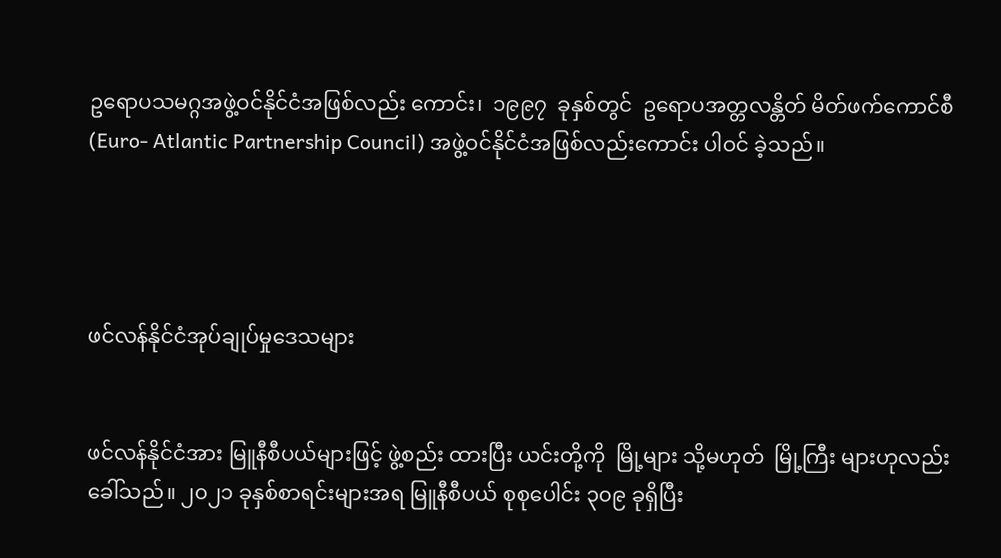ဥရောပသမဂ္ဂအဖွဲ့ဝင်နိုင်ငံအဖြစ်လည်း ကောင်း၊  ၁၉၉၇  ခုနှစ်တွင်  ဥရောပအတ္တလန္တိတ် မိတ်ဖက်ကောင်စီ (Euro- Atlantic Partnership Council) အဖွဲ့ဝင်နိုင်ငံအဖြစ်လည်းကောင်း ပါဝင် ခဲ့သည်။




ဖင်လန်နိုင်ငံအုပ်ချုပ်မှုဒေသများ


ဖင်လန်နိုင်ငံအား မြူနီစီပယ်များဖြင့် ဖွဲ့စည်း ထားပြီး ယင်းတို့ကို  မြို့များ သို့မဟုတ်  မြို့ကြီး များဟုလည်း ခေါ်သည်။ ၂၀၂၁ ခုနှစ်စာရင်းများအရ မြူနီစီပယ် စုစုပေါင်း ၃၀၉ ခုရှိပြီး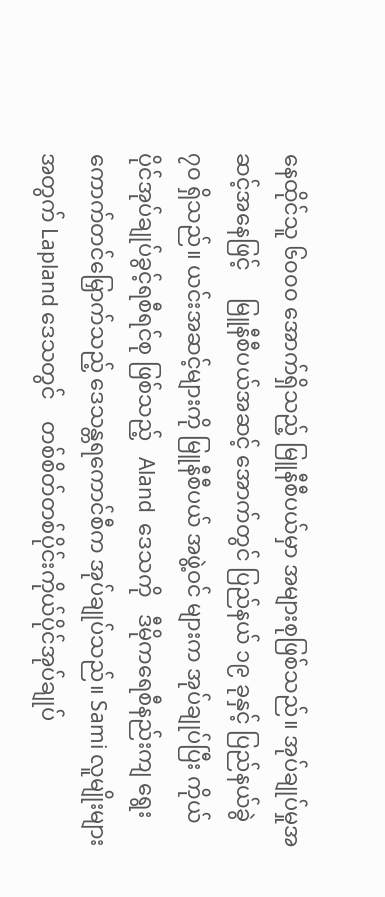နေထိုင်သူ ၆၀၀၀ အောက်ရှိသည့် မြူနီစီပယ်မှာ အများစုဖြစ်သည်။ အုပ်ချုပ်မှုအဆင့်အနေဖြင့်     မြူနီစီပယ်အဆင့် အောက်တွင် ပြည်နယ် ၁၉ ခုနှင့် ပြည်နယ်ခွဲ ၇၀ ရှိသည်။ ယင်းအဆင့်များကို မြူနီစီပယ် အဖွဲ့ဝင် များက အုပ်ချုပ်ပြီး ကိုယ်ပိုင်အုပ်ချုပ်ခွင့်ရစီရင်စု ဖြစ်သည့်   Aland  ဒေသကို   ဒီမိုကရေစီနည်းကျ ရွေးကောက်တင်မြှောက်သည့် ဒေသန္တရကောင်စီက အုပ်ချုပ်သည်။ Sami လူမျိုးများအတွက် Lapland ဒေသတွင်    တစ်စိတ်တစ်ပိုင်းကိုယ်ပိုင်အုပ်ချုပ်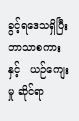ခွင့်ရဒေသရှိပြီး  ဘာသာစကားနှင့်   ယဉ်ကျေးမှု ဆိုင်ရာ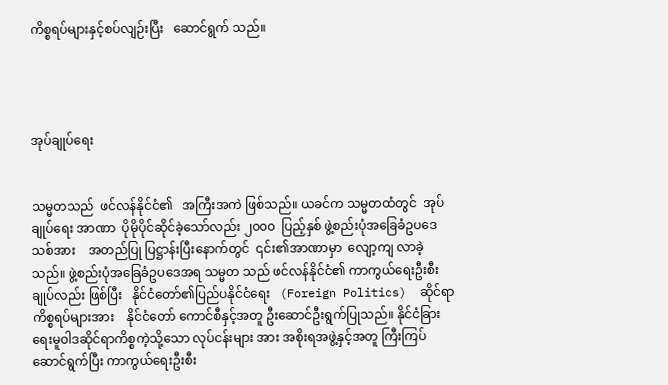ကိစ္စရပ်များနှင့်စပ်လျဉ်းပြီး   ဆောင်ရွက် သည်။




အုပ်ချုပ်ရေး


သမ္မတသည်  ဖင်လန်နိုင်ငံ၏   အကြီးအကဲ ဖြစ်သည်။ ယခင်က သမ္မတထံတွင်  အုပ်ချုပ်ရေး အာဏာ  ပိုမိုပိုင်ဆိုင်ခဲ့သော်လည်း ၂၀၀၀  ပြည့်နှစ် ဖွဲ့စည်းပုံအခြေခံဥပဒေသစ်အား    အတည်ပြု ပြဋ္ဌာန်းပြီးနောက်တွင်  ၎င်း၏အာဏာမှာ  လျော့ကျ လာခဲ့သည်။ ဖွဲ့စည်းပုံအခြေခံဥပဒေအရ သမ္မတ သည် ဖင်လန်နိုင်ငံ၏ ကာကွယ်ရေးဦးစီးချုပ်လည်း ဖြစ်ပြီး   နိုင်ငံတော်၏ပြည်ပနိုင်ငံရေး   (Foreign Politics)  ဆိုင်ရာ   ကိစ္စရပ်များအား    နိုင်ငံတော် ကောင်စီနှင့်အတူ ဦးဆောင်ဦးရွက်ပြုသည်။ နိုင်ငံခြားရေးမူဝါဒဆိုင်ရာကိစ္စကဲ့သို့သော လုပ်ငန်းများ အား အစိုးရအဖွဲ့နှင့်အတူ ကြီးကြပ်ဆောင်ရွက်ပြီး ကာကွယ်ရေးဦးစီး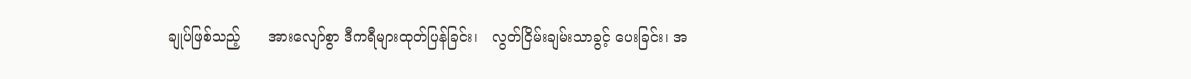ချုပ်ဖြစ်သည့်      အားလျော်စွာ ဒီကရီများထုတ်ပြန်ခြင်း၊   လွတ်ငြိမ်းချမ်းသာခွင့် ပေးခြင်း၊ အ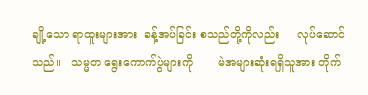ချို့သော ရာထူးများအား  ခန့်အပ်ခြင်း စသည်တို့ကိုလည်း     လုပ်ဆောင်သည်။   သမ္မတ ရွေးကောက်ပွဲများကို       မဲအများဆုံးရရှိသူအား တိုက်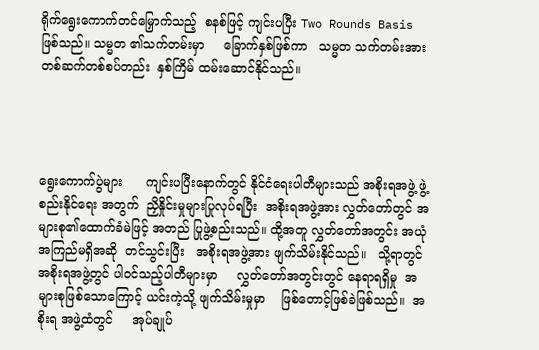ရိုက်ရွေးကောက်တင်မြှောက်သည့်  စနစ်ဖြင့် ကျင်းပပြီး Two Rounds Basis ဖြစ်သည်။ သမ္မတ ၏သက်တမ်းမှာ     ခြောက်နှစ်ဖြစ်ကာ   သမ္မတ သက်တမ်းအား  တစ်ဆက်တစ်စပ်တည်း  နှစ်ကြိမ် ထမ်းဆောင်နိုင်သည်။




ရွေးကောက်ပွဲများ      ကျင်းပပြီးနောက်တွင် နိုင်ငံရေးပါတီများသည် အစိုးရအဖွဲ့ ဖွဲ့စည်းနိုင်ရေး အတွက်  ညှိနှိုင်းမှုများပြုလုပ်ရပြီး  အစိုးရအဖွဲ့အား လွှတ်တော်တွင် အများစု၏ထောက်ခံမဲဖြင့် အတည် ပြုဖွဲ့စည်းသည်။ ထို့အတူ လွှတ်တော်အတွင်း အယုံ အကြည်မရှိအဆို  တင်သွင်းပြီး   အစိုးရအဖွဲ့အား ဖျက်သိမ်းနိုင်သည်။   သို့ရာတွင်   အစိုးရအဖွဲ့တွင် ပါဝင်သည့်ပါတီများမှာ     လွှတ်တော်အတွင်းတွင် နေရာရရှိမှု  အများစုဖြစ်သောကြောင့် ယင်းကဲ့သို့ ဖျက်သိမ်းမှုမှာ    ဖြစ်တောင့်ဖြစ်ခဲဖြစ်သည်။  အစိုးရ အဖွဲ့ထံတွင်     အုပ်ချုပ်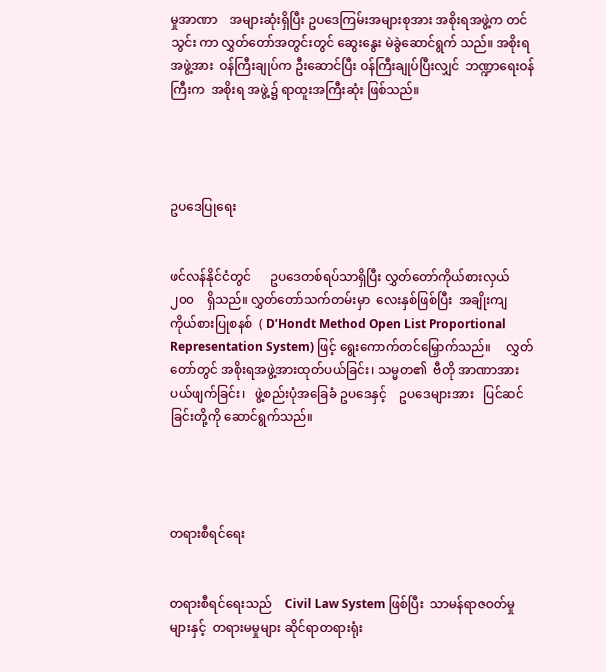မှုအာဏာ    အများဆုံးရှိပြီး ဥပဒေကြမ်းအများစုအား အစိုးရအဖွဲ့က တင်သွင်း ကာ လွှတ်တော်အတွင်းတွင် ဆွေးနွေး မဲခွဲဆောင်ရွက် သည်။ အစိုးရအဖွဲ့အား  ဝန်ကြီးချုပ်က ဦးဆောင်ပြီး ဝန်ကြီးချုပ်ပြီးလျှင်  ဘဏ္ဍာရေးဝန်ကြီးက  အစိုးရ အဖွဲ့၌ ရာထူးအကြီးဆုံး ဖြစ်သည်။




ဥပဒေပြုရေး


ဖင်လန်နိုင်ငံတွင်      ဥပဒေတစ်ရပ်သာရှိပြီး လွှတ်တော်ကိုယ်စားလှယ်    ၂၀၀    ရှိသည်။ လွှတ်တော်သက်တမ်းမှာ  လေးနှစ်ဖြစ်ပြီး  အချိုးကျ ကိုယ်စားပြုစနစ်  ( D’Hondt Method Open List Proportional Representation System) ဖြင့် ရွေးကောက်တင်မြှောက်သည်။     လွှတ်တော်တွင် အစိုးရအဖွဲ့အားထုတ်ပယ်ခြင်း၊ သမ္မတ၏  ဗီတို အာဏာအား    ပယ်ဖျက်ခြင်း၊   ဖွဲ့စည်းပုံအခြေခံ ဥပဒေနှင့်    ဥပဒေများအား   ပြင်ဆင်ခြင်းတို့ကို ဆောင်ရွက်သည်။




တရားစီရင်ရေး


တရားစီရင်ရေးသည်    Civil Law System ဖြစ်ပြီး  သာမန်ရာဇဝတ်မှုများနှင့်  တရားမမှုများ ဆိုင်ရာတရားရုံး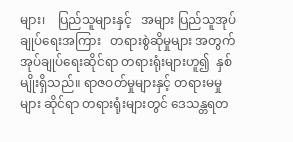များ၊    ပြည်သူများနှင့်   အများ ပြည်သူအုပ်ချုပ်ရေးအကြား   တရားစွဲဆိုမှုများ အတွက် အုပ်ချုပ်ရေးဆိုင်ရာ တရားရုံးများဟူ၍  နှစ်မျိုးရှိသည်။ ရာဇဝတ်မှုများနှင့် တရားမမှုများ ဆိုင်ရာ တရားရုံးများတွင် ဒေသန္တရတ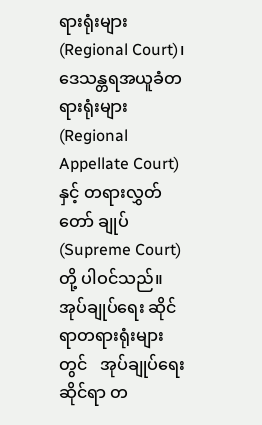ရားရုံးများ (Regional Court)၊ ဒေသန္တရအယူခံတရားရုံးများ (Regional Appellate Court) နှင့် တရားလွှတ်တော် ချုပ် (Supreme Court)တို့ ပါဝင်သည်။ အုပ်ချုပ်ရေး ဆိုင်ရာတရားရုံးများတွင်   အုပ်ချုပ်ရေးဆိုင်ရာ တ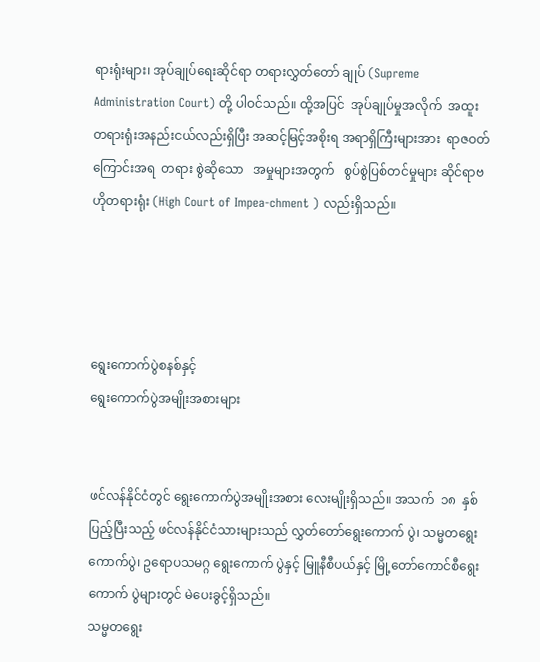ရားရုံးများ၊ အုပ်ချုပ်ရေးဆိုင်ရာ တရားလွှတ်တော် ချုပ် (Supreme Administration Court) တို့ ပါဝင်သည်။ ထို့အပြင်  အုပ်ချုပ်မှုအလိုက်  အထူး တရားရုံးအနည်းငယ်လည်းရှိပြီး အဆင့်မြင့်အစိုးရ အရာရှိကြီးများအား  ရာဇဝတ်ကြောင်းအရ  တရား စွဲဆိုသော   အမှုများအတွက်   စွပ်စွဲပြစ်တင်မှုများ ဆိုင်ရာဗဟိုတရားရုံး (High Court of Impea-chment ) လည်းရှိသည်။




ရွေးကောက်ပွဲစနစ်နှင့်
ရွေးကောက်ပွဲအမျိုးအစားများ


ဖင်လန်နိုင်ငံတွင် ရွေးကောက်ပွဲအမျိုးအစား လေးမျိုးရှိသည်။ အသက်  ၁၈  နှစ်ပြည့်ပြီးသည့် ဖင်လန်နိုင်ငံသားများသည် လွှတ်တော်ရွေးကောက် ပွဲ၊ သမ္မတရွေးကောက်ပွဲ၊ ဥရောပသမဂ္ဂ ရွေးကောက် ပွဲနှင့် မြူနီစီပယ်နှင့် မြို့တော်ကောင်စီရွေးကောက် ပွဲများတွင် မဲပေးခွင့်ရှိသည်။
သမ္မတရွေး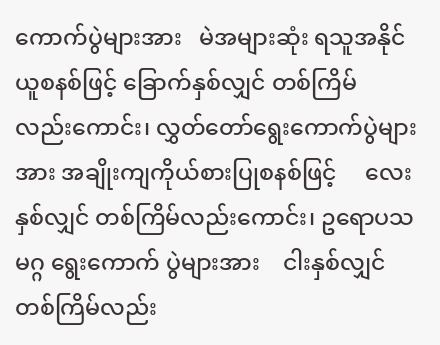ကောက်ပွဲများအား   မဲအများဆုံး ရသူအနိုင်ယူစနစ်ဖြင့် ခြောက်နှစ်လျှင် တစ်ကြိမ် လည်းကောင်း၊ လွှတ်တော်ရွေးကောက်ပွဲများအား အချိုးကျကိုယ်စားပြုစနစ်ဖြင့်     လေးနှစ်လျှင် တစ်ကြိမ်လည်းကောင်း၊ ဥရောပသမဂ္ဂ ရွေးကောက် ပွဲများအား    ငါးနှစ်လျှင်  တစ်ကြိမ်လည်း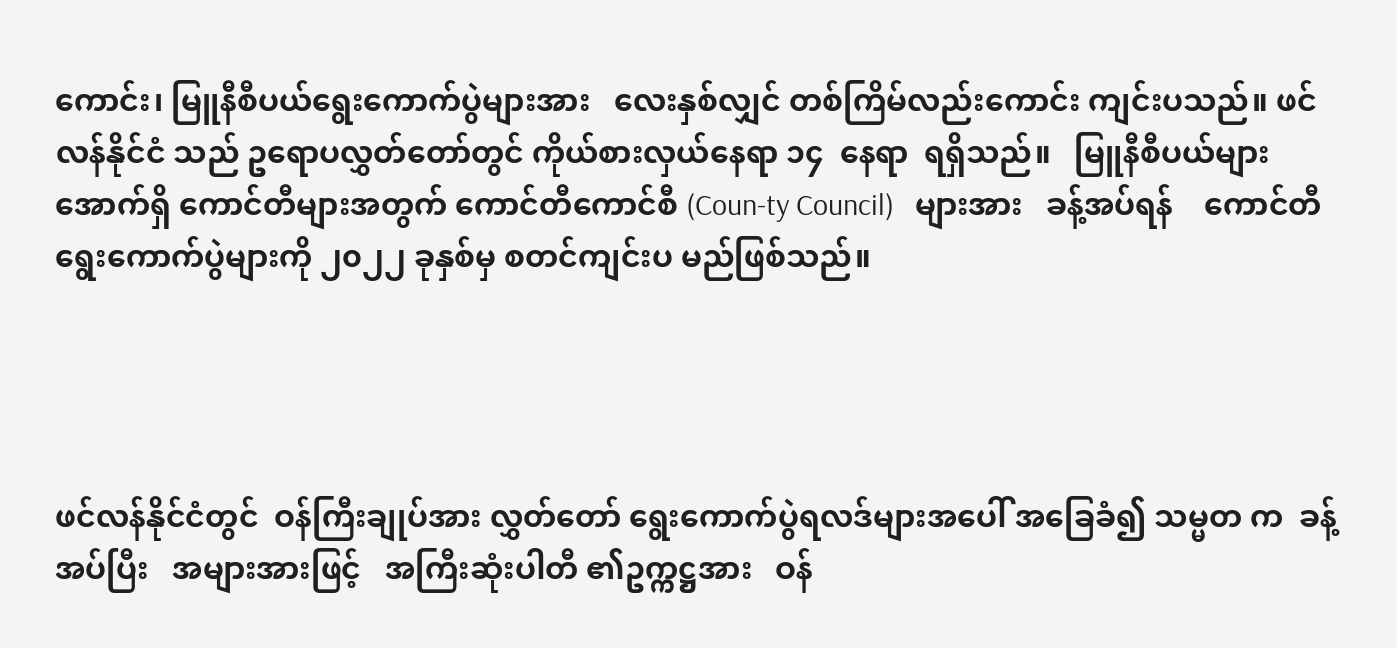ကောင်း၊ မြူနီစီပယ်ရွေးကောက်ပွဲများအား   လေးနှစ်လျှင် တစ်ကြိမ်လည်းကောင်း ကျင်းပသည်။ ဖင်လန်နိုင်ငံ သည် ဥရောပလွှတ်တော်တွင် ကိုယ်စားလှယ်နေရာ ၁၄  နေရာ  ရရှိသည်။   မြူနီစီပယ်များအောက်ရှိ ကောင်တီများအတွက် ကောင်တီကောင်စီ (Coun-ty Council)   များအား   ခန့်အပ်ရန်    ကောင်တီ ရွေးကောက်ပွဲများကို ၂၀၂၂ ခုနှစ်မှ စတင်ကျင်းပ မည်ဖြစ်သည်။




ဖင်လန်နိုင်ငံတွင်  ဝန်ကြီးချုပ်အား လွှတ်တော် ရွေးကောက်ပွဲရလဒ်များအပေါ် အခြေခံ၍ သမ္မတ က  ခန့်အပ်ပြီး   အများအားဖြင့်   အကြီးဆုံးပါတီ ၏ဥက္ကဋ္ဌအား   ဝန်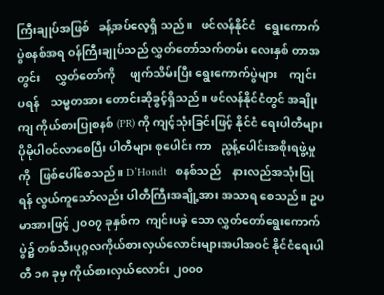ကြီးချုပ်အဖြစ်   ခန့်အပ်လေ့ရှိ သည်။   ဖင်လန်နိုင်ငံ   ရွေးကောက်ပွဲစနစ်အရ ဝန်ကြီးချုပ်သည် လွှတ်တော်သက်တမ်း လေးနှစ် တာအတွင်း     လွှတ်တော်ကို     ဖျက်သိမ်းပြီး ရွေးကောက်ပွဲများ    ကျင်းပရန်    သမ္မတအား တောင်းဆိုခွင့်ရှိသည်။ ဖင်လန်နိုင်ငံတွင် အချိုးကျ ကိုယ်စားပြုစနစ် (PR) ကို ကျင့်သုံးခြင်းဖြင့် နိုင်ငံ ရေးပါတီများ ပိုမိုပါဝင်လာစေပြီး ပါတီများ စုပေါင်း ကာ   ညွန့်ပေါင်းအစိုးရဖွဲ့မှုကို   ဖြစ်ပေါ်စေသည်။ D’Hondt   စနစ်သည်    နားလည်အသုံးပြုရန် လွယ်ကူသော်လည်း ပါတီကြီးအချို့အား အသာရ စေသည်။ ဥပမာအားဖြင့် ၂၀၀၇ ခုနှစ်က  ကျင်းပခဲ့ သော လွှတ်တော်ရွေးကောက်ပွဲ၌ တစ်သီးပုဂ္ဂလကိုယ်စားလှယ်လောင်းများအပါအဝင် နိုင်ငံရေးပါတီ ၁၈ ခုမှ ကိုယ်စားလှယ်လောင်း ၂၀၀၀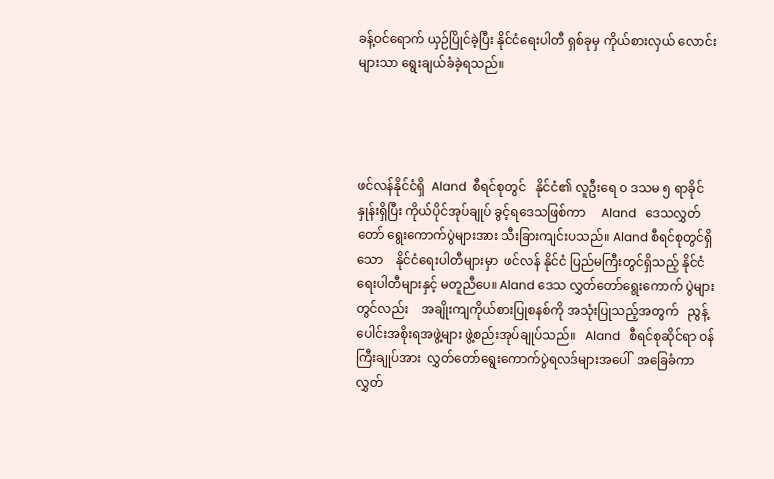ခန့်ဝင်ရောက် ယှဉ်ပြိုင်ခဲ့ပြီး နိုင်ငံရေးပါတီ ရှစ်ခုမှ ကိုယ်စားလှယ် လောင်းများသာ ရွေးချယ်ခံခဲ့ရသည်။




ဖင်လန်နိုင်ငံရှိ  Aland  စီရင်စုတွင်   နိုင်ငံ၏ လူဦးရေ ၀ ဒသမ ၅ ရာခိုင်နှုန်းရှိပြီး ကိုယ်ပိုင်အုပ်ချုပ် ခွင့်ရဒေသဖြစ်ကာ     Aland   ဒေသလွှတ်တော် ရွေးကောက်ပွဲများအား သီးခြားကျင်းပသည်။ Aland စီရင်စုတွင်ရှိသော    နိုင်ငံရေးပါတီများမှာ  ဖင်လန် နိုင်ငံ ပြည်မကြီးတွင်ရှိသည့် နိုင်ငံရေးပါတီများနှင့် မတူညီပေ။ Aland ဒေသ လွှတ်တော်ရွေးကောက် ပွဲများတွင်လည်း    အချိုးကျကိုယ်စားပြုစနစ်ကို အသုံးပြုသည့်အတွက်   ညွန့်ပေါင်းအစိုးရအဖွဲ့များ ဖွဲ့စည်းအုပ်ချုပ်သည်။   Aland   စီရင်စုဆိုင်ရာ ဝန်ကြီးချုပ်အား  လွှတ်တော်ရွေးကောက်ပွဲရလဒ်များအပေါ်  အခြေခံကာ    လွှတ်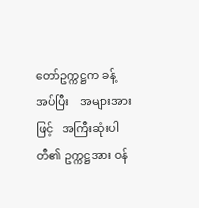တော်ဥက္ကဋ္ဌက ခန့်အပ်ပြီး    အများအားဖြင့်   အကြီးဆုံးပါတီ၏ ဥက္ကဋ္ဌအား ဝန်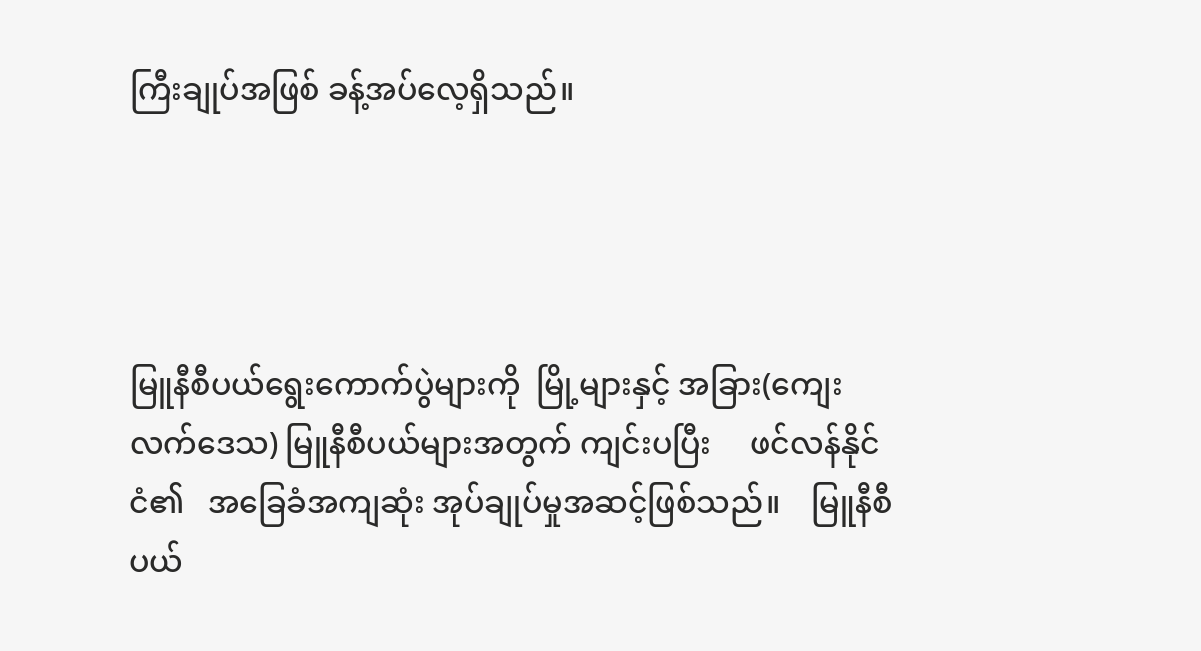ကြီးချုပ်အဖြစ် ခန့်အပ်လေ့ရှိသည်။




မြူနီစီပယ်ရွေးကောက်ပွဲများကို  မြို့များနှင့် အခြား(ကျေးလက်ဒေသ) မြူနီစီပယ်များအတွက် ကျင်းပပြီး     ဖင်လန်နိုင်ငံ၏   အခြေခံအကျဆုံး အုပ်ချုပ်မှုအဆင့်ဖြစ်သည်။    မြူနီစီပယ်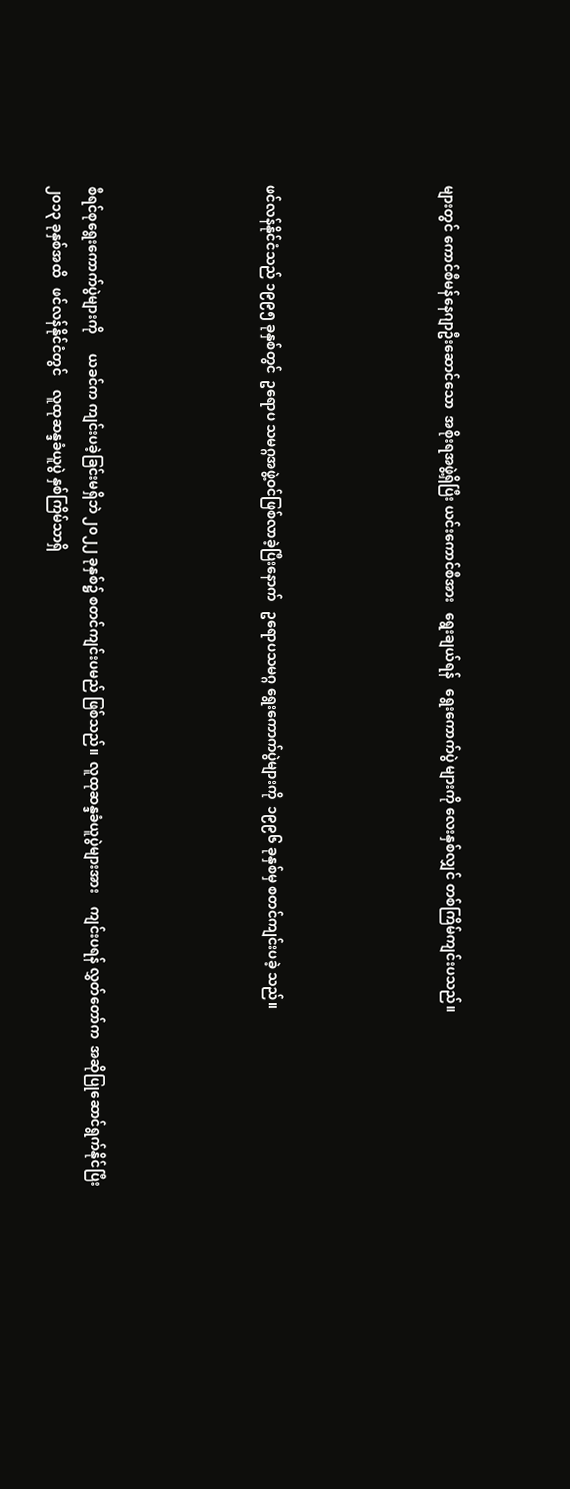များတွင် ကောင်စီမန်နေဂျာဦးဆောင်သော  အစိုးရအဖွဲ့ရှိပြီး ယင်းကောင်စီအား   ရွေးချယ်ရန်   ရွေးကောက်ပွဲ များကို လေးနှစ်လျှင် တစ်ကြိမ်ကျင်းပသည်။




ဖင်လန်နိုင်ငံသည် ၁၉၉၅ ခုနှစ်တွင်  ဥရောပ သမဂ္ဂအဖွဲ့ဝင်ဖြစ်လာခဲ့ပြီးနောက်   ဥရောပသမဂ္ဂ ရွေးကောက်ပွဲများကို  ၁၉၉၆ ခုနှစ်မှ စတင်ကျင်းပခဲ့ သည်။




စီရင်စုရွေးကောက်ပွဲများကို      ယခင်က ကျင်းပခဲ့ခြင်းမရှိဘဲ ၂၀၂၂ ခုနှစ်၌ စတင်ကျင်းပမည် ဖြစ်သည်။  လူထုဆန္ဒခံယူပွဲများအား    ကျင်းပရန် လွှတ်တော်က  အဆိုပြုဆောင်ရွက်နိုင်ပြီး  ၂၀၁၃ ခုနှစ်အထိ   ဖင်လန်နိုင်ငံတွင်    လူထုဆန္ဒခံယူပွဲ နှစ်ကြိမ်သာရှိ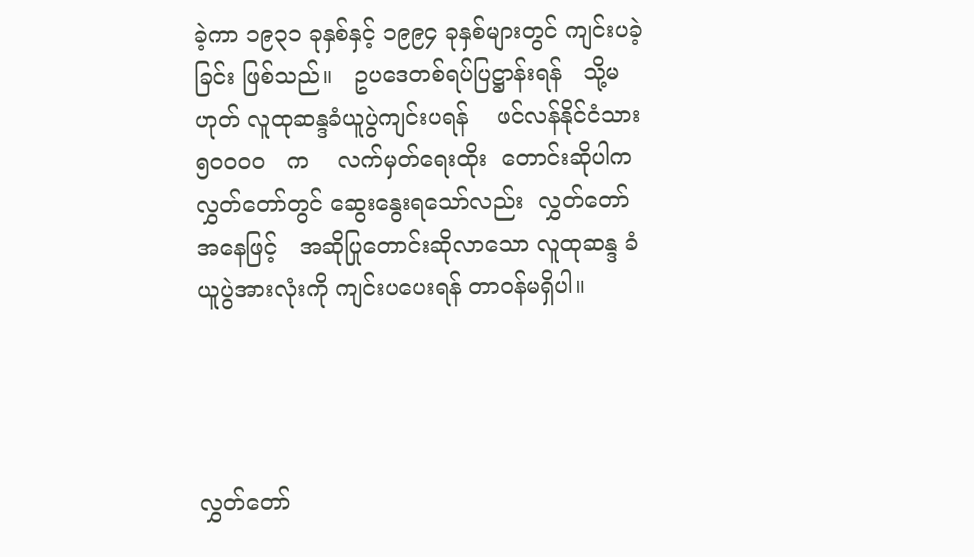ခဲ့ကာ ၁၉၃၁ ခုနှစ်နှင့် ၁၉၉၄ ခုနှစ်များတွင် ကျင်းပခဲ့ခြင်း ဖြစ်သည်။   ဥပဒေတစ်ရပ်ပြဋ္ဌာန်းရန်   သို့မဟုတ် လူထုဆန္ဒခံယူပွဲကျင်းပရန်    ဖင်လန်နိုင်ငံသား   ၅၀၀၀၀   က    လက်မှတ်ရေးထိုး  တောင်းဆိုပါက လွှတ်တော်တွင် ဆွေးနွေးရသော်လည်း  လွှတ်တော် အနေဖြင့်   အဆိုပြုတောင်းဆိုလာသော လူထုဆန္ဒ ခံယူပွဲအားလုံးကို ကျင်းပပေးရန် တာဝန်မရှိပါ။




လွှတ်တော်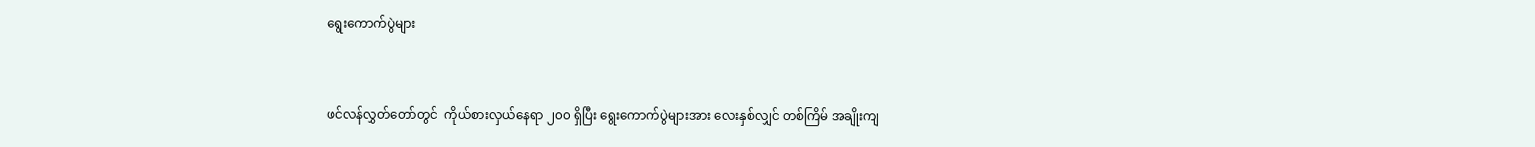ရွေးကောက်ပွဲများ


ဖင်လန်လွှတ်တော်တွင်  ကိုယ်စားလှယ်နေရာ ၂၀၀ ရှိပြီး ရွေးကောက်ပွဲများအား လေးနှစ်လျှင် တစ်ကြိမ် အချိုးကျ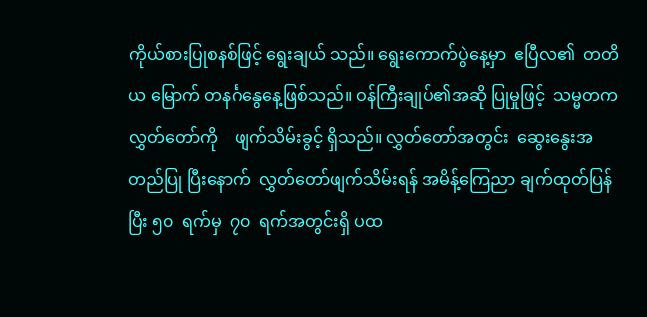ကိုယ်စားပြုစနစ်ဖြင့် ရွေးချယ် သည်။ ရွေးကောက်ပွဲနေ့မှာ  ဧပြီလ၏  တတိယ မြောက် တနင်္ဂနွေနေ့ဖြစ်သည်။ ဝန်ကြီးချုပ်၏အဆို ပြုမှုဖြင့်  သမ္မတက  လွှတ်တော်ကို    ဖျက်သိမ်းခွင့် ရှိသည်။ လွှတ်တော်အတွင်း  ဆွေးနွေးအတည်ပြု ပြီးနောက်  လွှတ်တော်ဖျက်သိမ်းရန် အမိန့်ကြေညာ ချက်ထုတ်ပြန်ပြီး ၅၀  ရက်မှ  ၇၀  ရက်အတွင်းရှိ ပထ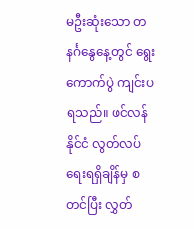မဦးဆုံးသော တနင်္ဂနွေနေ့တွင် ရွေးကောက်ပွဲ ကျင်းပရသည်။ ဖင်လန်နိုင်ငံ လွတ်လပ်ရေးရရှိချိန်မှ စတင်ပြီး လွှတ်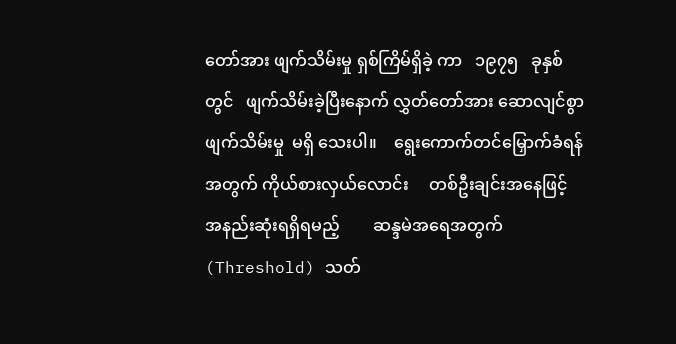တော်အား ဖျက်သိမ်းမှု ရှစ်ကြိမ်ရှိခဲ့ ကာ   ၁၉၇၅   ခုနှစ်တွင်   ဖျက်သိမ်းခဲ့ပြီးနောက် လွှတ်တော်အား ဆောလျင်စွာ  ဖျက်သိမ်းမှု  မရှိ သေးပါ။    ရွေးကောက်တင်မြှောက်ခံရန်အတွက် ကိုယ်စားလှယ်လောင်း     တစ်ဦးချင်းအနေဖြင့် အနည်းဆုံးရရှိရမည့်        ဆန္ဒမဲအရေအတွက် (Threshold) သတ်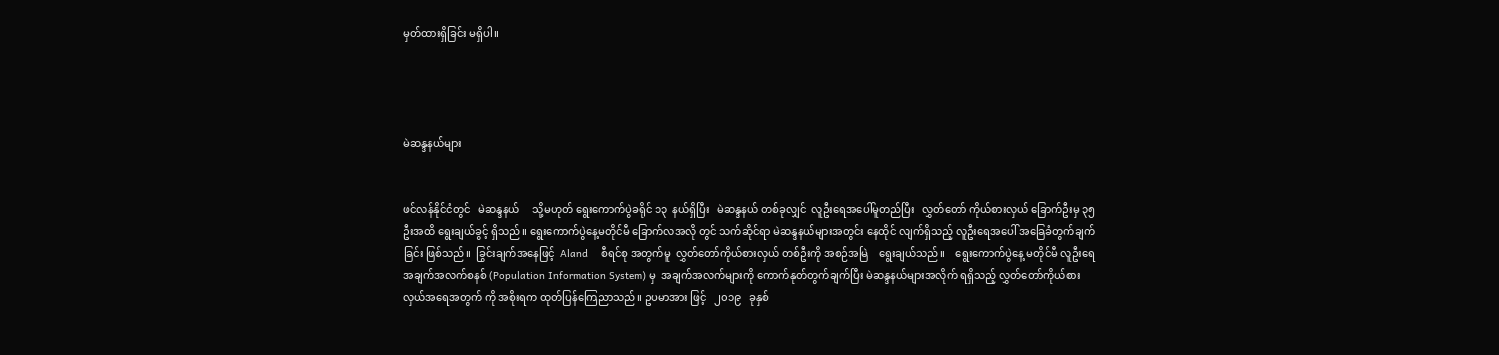မှတ်ထားရှိခြင်း မရှိပါ။




မဲဆန္ဒနယ်များ


ဖင်လန်နိုင်ငံတွင်   မဲဆန္ဒနယ်     သို့မဟုတ် ရွေးကောက်ပွဲခရိုင် ၁၃  နယ်ရှိပြီး   မဲဆန္ဒနယ် တစ်ခုလျှင်  လူဦးရေအပေါ်မူတည်ပြီး   လွှတ်တော် ကိုယ်စားလှယ် ခြောက်ဦးမှ ၃၅ ဦးအထိ ရွေးချယ်ခွင့် ရှိသည်။ ရွေးကောက်ပွဲနေ့မတိုင်မီ ခြောက်လအလို တွင် သက်ဆိုင်ရာ မဲဆန္ဒနယ်များအတွင်း နေထိုင် လျက်ရှိသည့် လူဦးရေအပေါ် အခြေခံတွက်ချက်ခြင်း ဖြစ်သည်။  ခြွင်းချက်အနေဖြင့်  Aland    စီရင်စု အတွက်မူ  လွှတ်တော်ကိုယ်စားလှယ် တစ်ဦးကို အစဉ်အမြဲ    ရွေးချယ်သည်။    ရွေးကောက်ပွဲနေ့ မတိုင်မီ လူဦးရေအချက်အလက်စနစ် (Population Information System) မှ  အချက်အလက်များကို ကောက်နုတ်တွက်ချက်ပြီး မဲဆန္ဒနယ်များအလိုက် ရရှိသည့် လွှတ်တော်ကိုယ်စားလှယ်အရေအတွက် ကို အစိုးရက ထုတ်ပြန်ကြေညာသည်။ ဥပမာအား ဖြင့်   ၂၀၁၉   ခုနှစ်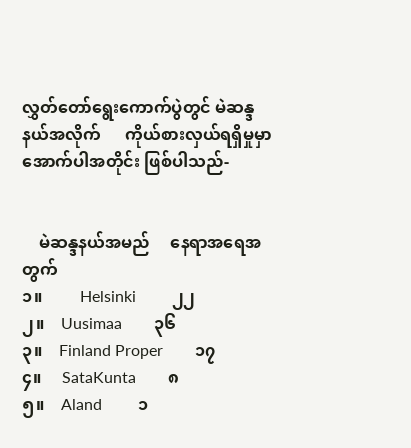လွှတ်တော်ရွေးကောက်ပွဲတွင် မဲဆန္ဒနယ်အလိုက်      ကိုယ်စားလှယ်ရရှိမှုမှာ အောက်ပါအတိုင်း ဖြစ်ပါသည်-


    မဲဆန္ဒနယ်အမည်     နေရာအရေအတွက်
၁။         Helsinki         ၂၂
၂။    Uusimaa        ၃၆
၃။    Finland Proper        ၁၇
၄။     SataKunta        ၈
၅။    Aland         ၁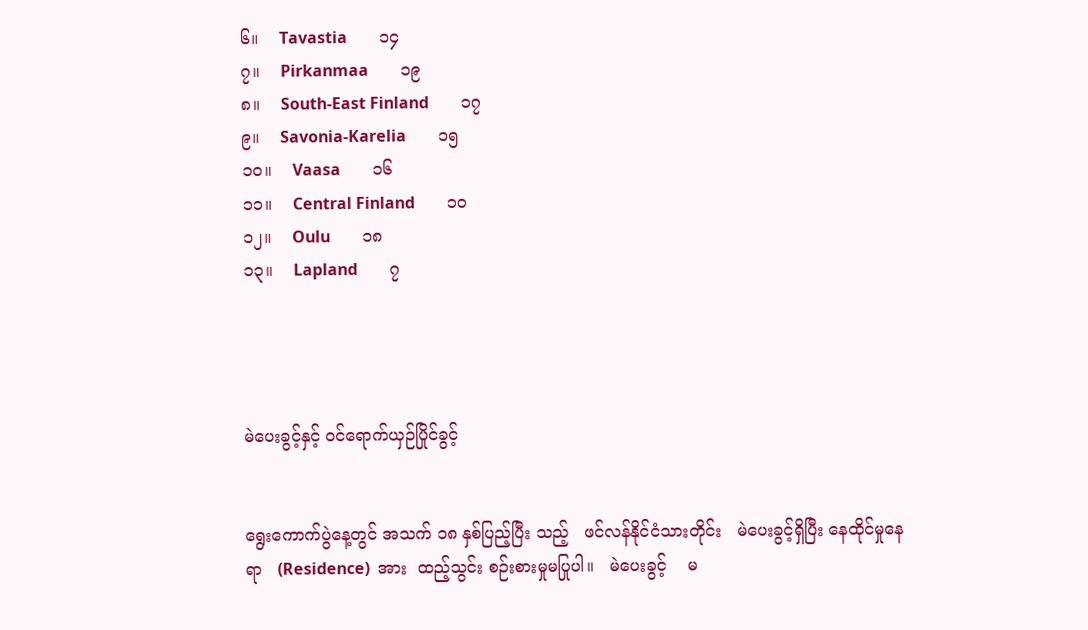၆။    Tavastia        ၁၄
၇။    Pirkanmaa        ၁၉
၈။    South-East Finland        ၁၇
၉။    Savonia-Karelia        ၁၅
၁၀။    Vaasa        ၁၆
၁၁။    Central Finland        ၁၀
၁၂။    Oulu        ၁၈
၁၃။    Lapland        ၇




မဲပေးခွင့်နှင့် ဝင်ရောက်ယှဉ်ပြိုင်ခွင့်


ရွေးကောက်ပွဲနေ့တွင် အသက် ၁၈ နှစ်ပြည့်ပြီး သည့်   ဖင်လန်နိုင်ငံသားတိုင်း   မဲပေးခွင့်ရှိပြီး နေထိုင်မှုနေရာ   (Residence)  အား  ထည့်သွင်း စဉ်းစားမှုမပြုပါ။   မဲပေးခွင့်    မ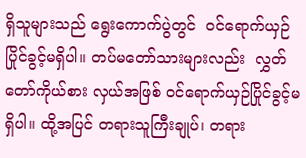ရှိသူများသည် ရွေးကောက်ပွဲတွင်  ဝင်ရောက်ယှဉ်ပြိုင်ခွင့်မရှိပါ။ တပ်မတော်သားများလည်း  လွှတ်တော်ကိုယ်စား လှယ်အဖြစ် ဝင်ရောက်ယှဉ်ပြိုင်ခွင့်မရှိပါ။ ထို့အပြင် တရားသူကြီးချုပ်၊ တရား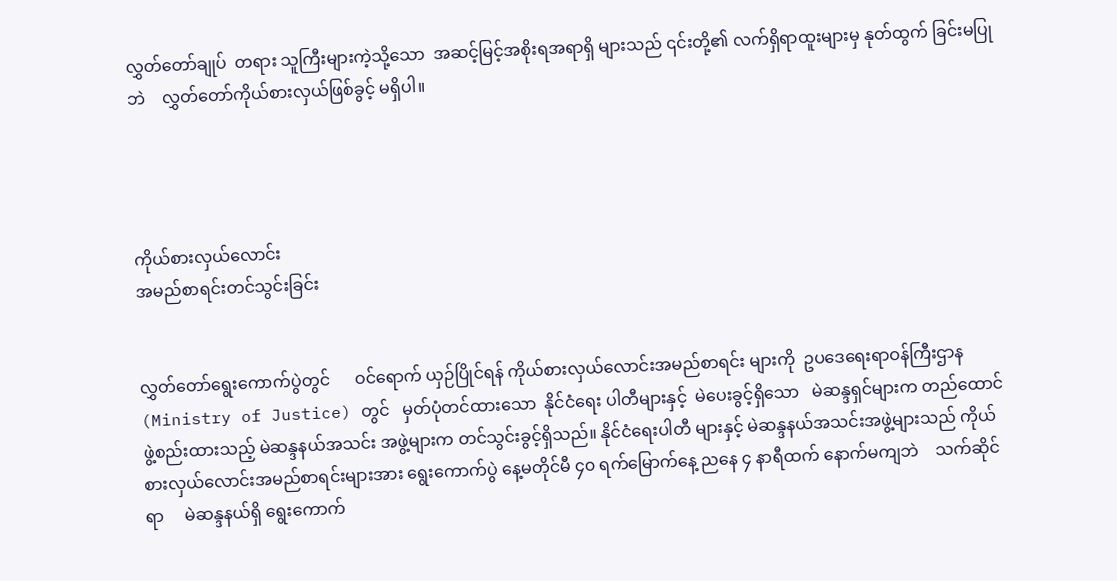လွှတ်တော်ချုပ်  တရား သူကြီးများကဲ့သို့သော  အဆင့်မြင့်အစိုးရအရာရှိ များသည် ၎င်းတို့၏ လက်ရှိရာထူးများမှ နုတ်ထွက် ခြင်းမပြုဘဲ    လွှတ်တော်ကိုယ်စားလှယ်ဖြစ်ခွင့် မရှိပါ။




ကိုယ်စားလှယ်လောင်း
အမည်စာရင်းတင်သွင်းခြင်း


လွှတ်တော်ရွေးကောက်ပွဲတွင်      ဝင်ရောက် ယှဉ်ပြိုင်ရန် ကိုယ်စားလှယ်လောင်းအမည်စာရင်း များကို  ဥပဒေရေးရာဝန်ကြီးဌာန  (Ministry of Justice) တွင်   မှတ်ပုံတင်ထားသော  နိုင်ငံရေး ပါတီများနှင့်  မဲပေးခွင့်ရှိသော   မဲဆန္ဒရှင်များက တည်ထောင်ဖွဲ့စည်းထားသည့် မဲဆန္ဒနယ်အသင်း အဖွဲ့များက တင်သွင်းခွင့်ရှိသည်။ နိုင်ငံရေးပါတီ များနှင့် မဲဆန္ဒနယ်အသင်းအဖွဲ့များသည် ကိုယ်စားလှယ်လောင်းအမည်စာရင်းများအား ရွေးကောက်ပွဲ နေ့မတိုင်မီ ၄၀ ရက်မြောက်နေ့ ညနေ ၄ နာရီထက် နောက်မကျဘဲ    သက်ဆိုင်ရာ     မဲဆန္ဒနယ်ရှိ ရွေးကောက်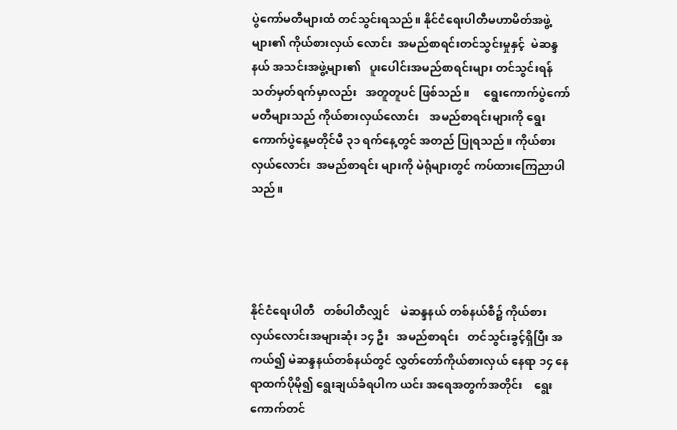ပွဲကော်မတီများထံ တင်သွင်းရသည်။ နိုင်ငံရေးပါတီမဟာမိတ်အဖွဲ့များ၏ ကိုယ်စားလှယ် လောင်း  အမည်စာရင်းတင်သွင်းမှုနှင့်  မဲဆန္ဒနယ် အသင်းအဖွဲ့များ၏   ပူးပေါင်းအမည်စာရင်းများ တင်သွင်းရန်  သတ်မှတ်ရက်မှာလည်း   အတူတူပင် ဖြစ်သည်။     ရွေးကောက်ပွဲကော်မတီများသည် ကိုယ်စားလှယ်လောင်း    အမည်စာရင်းများကို ရွေးကောက်ပွဲနေ့မတိုင်မီ ၃၁ ရက်နေ့တွင် အတည် ပြုရသည်။ ကိုယ်စားလှယ်လောင်း  အမည်စာရင်း များကို မဲရုံများတွင် ကပ်ထားကြေညာပါသည်။




နိုင်ငံရေးပါတီ   တစ်ပါတီလျှင်    မဲဆန္ဒနယ် တစ်နယ်စီ၌ ကိုယ်စားလှယ်လောင်းအများဆုံး ၁၄ ဦး   အမည်စာရင်း   တင်သွင်းခွင့်ရှိပြီး အကယ်၍ မဲဆန္ဒနယ်တစ်နယ်တွင် လွှတ်တော်ကိုယ်စားလှယ် နေရာ ၁၄ နေရာထက်ပိုမို၍ ရွေးချယ်ခံရပါက ယင်း အရေအတွက်အတိုင်း    ရွေးကောက်တင်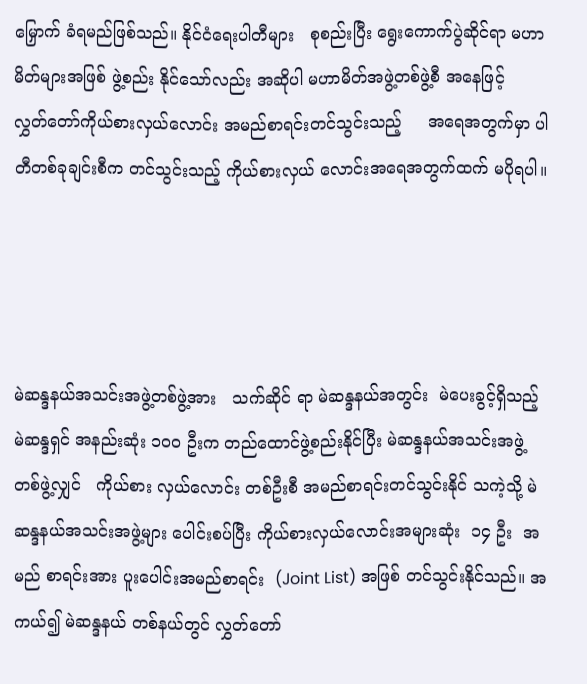မြှောက် ခံရမည်ဖြစ်သည်။ နိုင်ငံရေးပါတီများ   စုစည်းပြီး ရွေးကောက်ပွဲဆိုင်ရာ မဟာမိတ်များအဖြစ် ဖွဲ့စည်း နိုင်သော်လည်း အဆိုပါ မဟာမိတ်အဖွဲ့တစ်ဖွဲ့စီ အနေဖြင့်     လွှတ်တော်ကိုယ်စားလှယ်လောင်း အမည်စာရင်းတင်သွင်းသည့်     အရေအတွက်မှာ ပါတီတစ်ခုချင်းစီက တင်သွင်းသည့် ကိုယ်စားလှယ် လောင်းအရေအတွက်ထက် မပိုရပါ။




မဲဆန္ဒနယ်အသင်းအဖွဲ့တစ်ဖွဲ့အား   သက်ဆိုင် ရာ မဲဆန္ဒနယ်အတွင်း  မဲပေးခွင့်ရှိသည့်  မဲဆန္ဒရှင် အနည်းဆုံး ၁၀၀ ဦးက တည်ထောင်ဖွဲ့စည်းနိုင်ပြီး မဲဆန္ဒနယ်အသင်းအဖွဲ့   တစ်ဖွဲ့လျှင်   ကိုယ်စား လှယ်လောင်း တစ်ဦးစီ အမည်စာရင်းတင်သွင်းနိုင် သကဲ့သို့ မဲဆန္ဒနယ်အသင်းအဖွဲ့များ ပေါင်းစပ်ပြီး ကိုယ်စားလှယ်လောင်းအများဆုံး  ၁၄ ဦး  အမည် စာရင်းအား ပူးပေါင်းအမည်စာရင်း  (Joint List) အဖြစ် တင်သွင်းနိုင်သည်။ အကယ်၍ မဲဆန္ဒနယ် တစ်နယ်တွင် လွှတ်တော်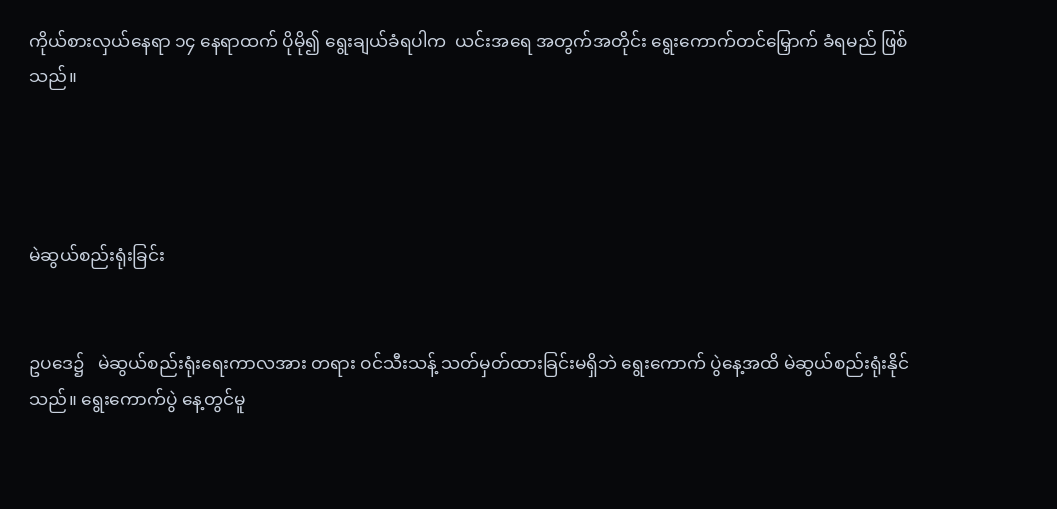ကိုယ်စားလှယ်နေရာ ၁၄ နေရာထက် ပိုမို၍ ရွေးချယ်ခံရပါက  ယင်းအရေ အတွက်အတိုင်း ရွေးကောက်တင်မြှောက် ခံရမည် ဖြစ်သည်။




မဲဆွယ်စည်းရုံးခြင်း


ဥပဒေ၌   မဲဆွယ်စည်းရုံးရေးကာလအား တရား ဝင်သီးသန့် သတ်မှတ်ထားခြင်းမရှိဘဲ ရွေးကောက် ပွဲနေ့အထိ မဲဆွယ်စည်းရုံးနိုင်သည်။ ရွေးကောက်ပွဲ နေ့တွင်မူ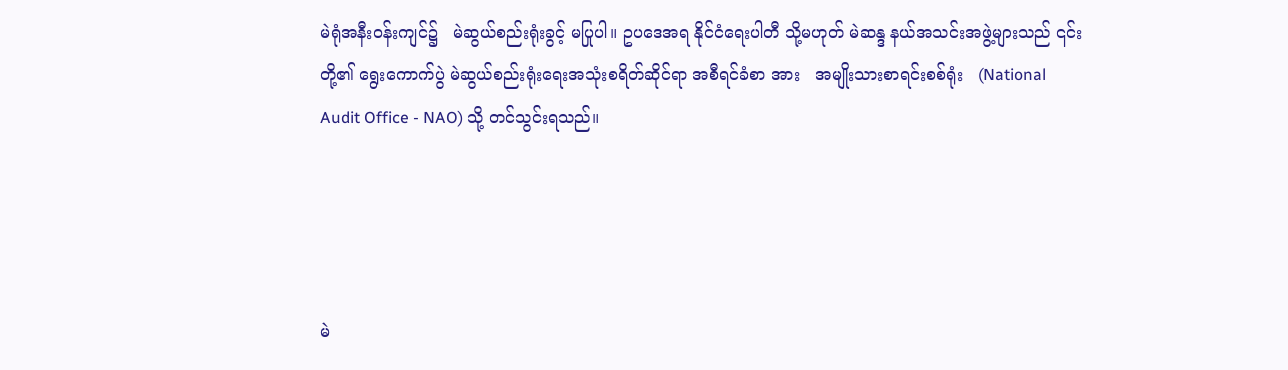မဲရုံအနီးဝန်းကျင်၌   မဲဆွယ်စည်းရုံးခွင့် မပြုပါ။ ဥပဒေအရ နိုင်ငံရေးပါတီ သို့မဟုတ် မဲဆန္ဒ နယ်အသင်းအဖွဲ့များသည် ၎င်းတို့၏ ရွေးကောက်ပွဲ မဲဆွယ်စည်းရုံးရေးအသုံးစရိတ်ဆိုင်ရာ အစီရင်ခံစာ အား   အမျိုးသားစာရင်းစစ်ရုံး   (National Audit Office - NAO) သို့ တင်သွင်းရသည်။




မဲ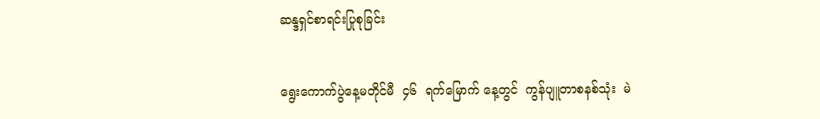ဆန္ဒရှင်စာရင်းပြုစုခြင်း


ရွေးကောက်ပွဲနေ့မတိုင်မီ  ၄၆  ရက်မြောက် နေ့တွင်  ကွန်ပျူတာစနစ်သုံး  မဲ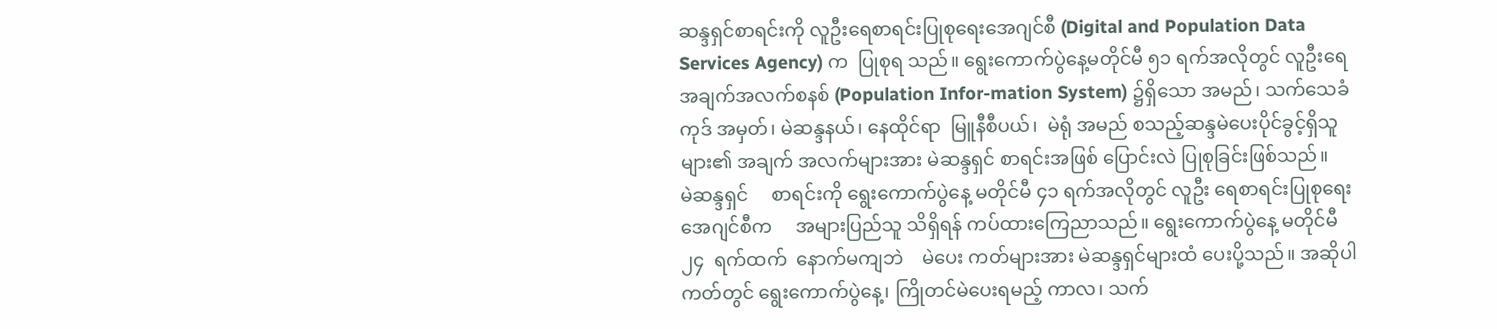ဆန္ဒရှင်စာရင်းကို လူဦးရေစာရင်းပြုစုရေးအေဂျင်စီ (Digital and Population Data Services Agency) က  ပြုစုရ သည်။ ရွေးကောက်ပွဲနေ့မတိုင်မီ ၅၁ ရက်အလိုတွင် လူဦးရေအချက်အလက်စနစ် (Population Infor-mation System) ၌ရှိသော အမည်၊ သက်သေခံကုဒ် အမှတ်၊ မဲဆန္ဒနယ်၊ နေထိုင်ရာ  မြူနီစီပယ်၊  မဲရုံ အမည် စသည့်ဆန္ဒမဲပေးပိုင်ခွင့်ရှိသူများ၏ အချက် အလက်များအား မဲဆန္ဒရှင် စာရင်းအဖြစ် ပြောင်းလဲ ပြုစုခြင်းဖြစ်သည်။      မဲဆန္ဒရှင်     စာရင်းကို ရွေးကောက်ပွဲနေ့ မတိုင်မီ ၄၁ ရက်အလိုတွင် လူဦး ရေစာရင်းပြုစုရေးအေဂျင်စီက     အများပြည်သူ သိရှိရန် ကပ်ထားကြေညာသည်။ ရွေးကောက်ပွဲနေ့ မတိုင်မီ   ၂၄  ရက်ထက်  နောက်မကျဘဲ    မဲပေး ကတ်များအား မဲဆန္ဒရှင်များထံ ပေးပို့သည်။ အဆိုပါ ကတ်တွင် ရွေးကောက်ပွဲနေ့၊ ကြိုတင်မဲပေးရမည့် ကာလ၊ သက်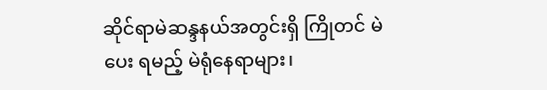ဆိုင်ရာမဲဆန္ဒနယ်အတွင်းရှိ ကြိုတင် မဲပေး ရမည့် မဲရုံနေရာများ၊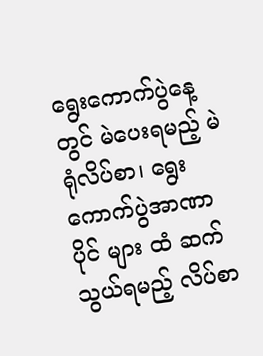ရွေးကောက်ပွဲနေ့တွင် မဲပေးရမည့် မဲရုံလိပ်စာ၊ ရွေးကောက်ပွဲအာဏာပိုင် များ ထံ ဆက်သွယ်ရမည့် လိပ်စာ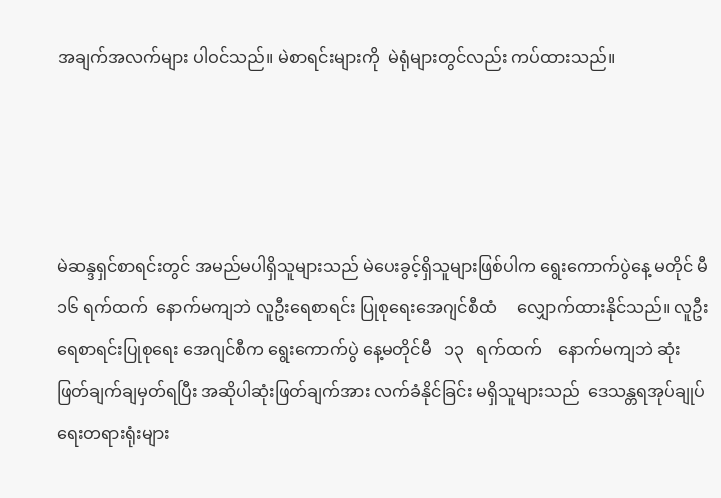အချက်အလက်များ ပါဝင်သည်။ မဲစာရင်းများကို  မဲရုံများတွင်လည်း ကပ်ထားသည်။




မဲဆန္ဒရှင်စာရင်းတွင် အမည်မပါရှိသူများသည် မဲပေးခွင့်ရှိသူများဖြစ်ပါက ရွေးကောက်ပွဲနေ့ မတိုင် မီ ၁၆ ရက်ထက်  နောက်မကျဘဲ လူဦးရေစာရင်း ပြုစုရေးအေဂျင်စီထံ     လျှောက်ထားနိုင်သည်။ လူဦးရေစာရင်းပြုစုရေး အေဂျင်စီက ရွေးကောက်ပွဲ နေ့မတိုင်မီ   ၁၃   ရက်ထက်    နောက်မကျဘဲ ဆုံးဖြတ်ချက်ချမှတ်ရပြီး အဆိုပါဆုံးဖြတ်ချက်အား လက်ခံနိုင်ခြင်း မရှိသူများသည်  ဒေသန္တရအုပ်ချုပ် ရေးတရားရုံးများ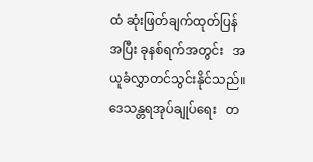ထံ ဆုံးဖြတ်ချက်ထုတ်ပြန်အပြီး ခုနစ်ရက်အတွင်း   အယူခံလွှာတင်သွင်းနိုင်သည်။ ဒေသန္တရအုပ်ချုပ်ရေး   တ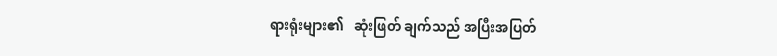ရားရုံးများ၏   ဆုံးဖြတ် ချက်သည် အပြီးအပြတ်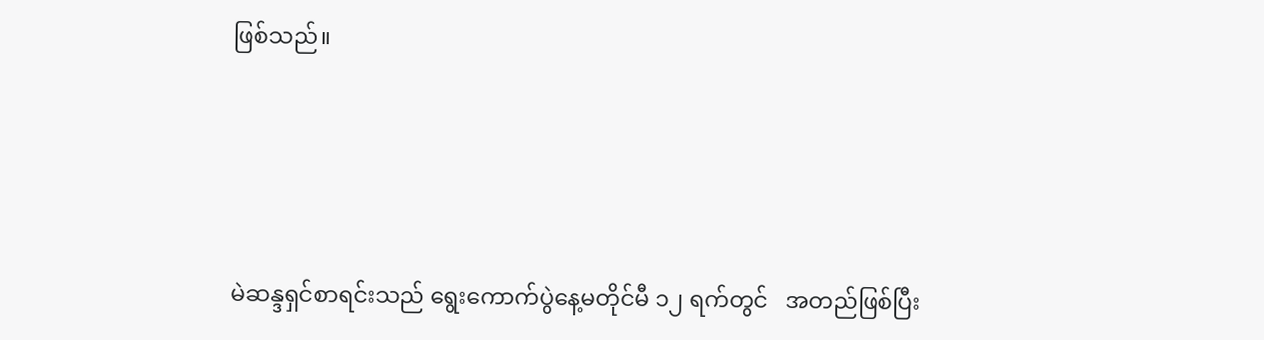ဖြစ်သည်။




မဲဆန္ဒရှင်စာရင်းသည် ရွေးကောက်ပွဲနေ့မတိုင်မီ ၁၂ ရက်တွင်   အတည်ဖြစ်ပြီး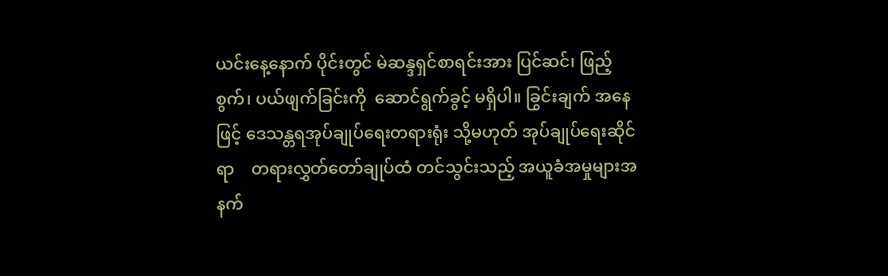ယင်းနေ့နောက် ပိုင်းတွင် မဲဆန္ဒရှင်စာရင်းအား ပြင်ဆင်၊ ဖြည့်စွက်၊ ပယ်ဖျက်ခြင်းကို  ဆောင်ရွက်ခွင့် မရှိပါ။ ခြွင်းချက် အနေဖြင့် ဒေသန္တရအုပ်ချုပ်ရေးတရားရုံး သို့မဟုတ် အုပ်ချုပ်ရေးဆိုင်ရာ    တရားလွှတ်တော်ချုပ်ထံ တင်သွင်းသည့် အယူခံအမှုများအနက်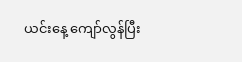ယင်းနေ့ ကျော်လွန်ပြီး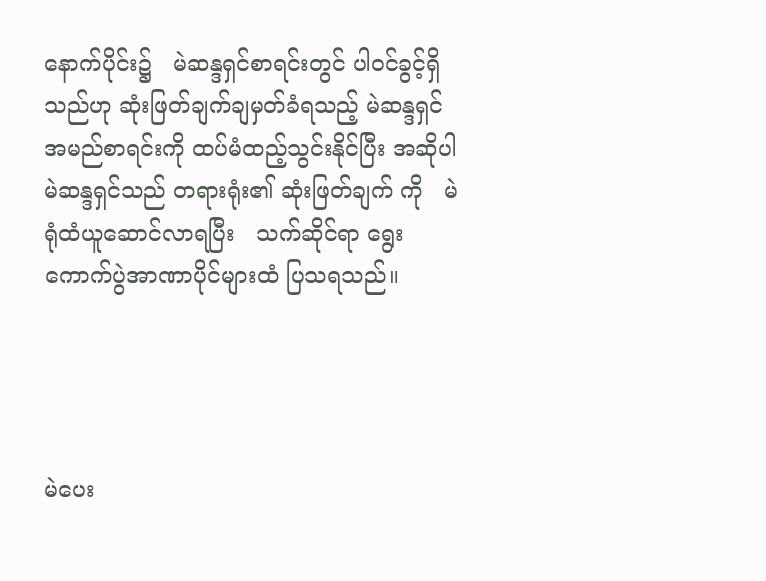နောက်ပိုင်း၌   မဲဆန္ဒရှင်စာရင်းတွင် ပါဝင်ခွင့်ရှိသည်ဟု ဆုံးဖြတ်ချက်ချမှတ်ခံရသည့် မဲဆန္ဒရှင်အမည်စာရင်းကို ထပ်မံထည့်သွင်းနိုင်ပြီး အဆိုပါမဲဆန္ဒရှင်သည် တရားရုံး၏ ဆုံးဖြတ်ချက် ကို   မဲရုံထံယူဆောင်လာရပြီး   သက်ဆိုင်ရာ ရွေးကောက်ပွဲအာဏာပိုင်များထံ ပြသရသည်။




မဲပေး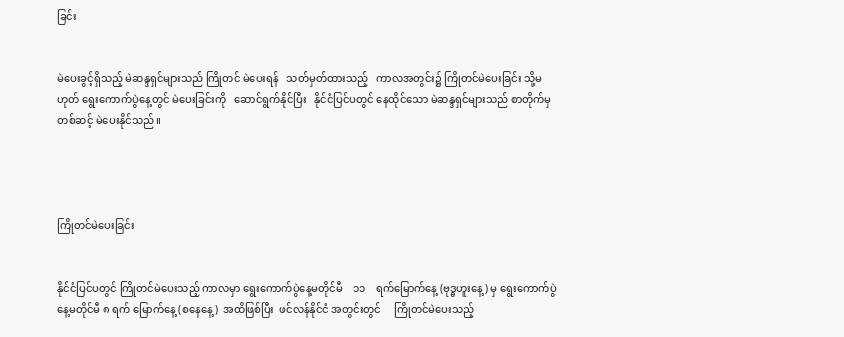ခြင်း


မဲပေးခွင့်ရှိသည့် မဲဆန္ဒရှင်များသည် ကြိုတင် မဲပေးရန်   သတ်မှတ်ထားသည့်   ကာလအတွင်း၌ ကြိုတင်မဲပေးခြင်း သို့မဟုတ် ရွေးကောက်ပွဲနေ့တွင် မဲပေးခြင်းကို   ဆောင်ရွက်နိုင်ပြီး   နိုင်ငံပြင်ပတွင် နေထိုင်သော မဲဆန္ဒရှင်များသည် စာတိုက်မှတစ်ဆင့် မဲပေးနိုင်သည်။




ကြိုတင်မဲပေးခြင်း


နိုင်ငံပြင်ပတွင် ကြိုတင်မဲပေးသည့် ကာလမှာ ရွေးကောက်ပွဲနေ့မတိုင်မီ    ၁၁    ရက်မြောက်နေ့ (ဗုဒ္ဓဟူးနေ့) မှ ရွေးကောက်ပွဲနေ့မတိုင်မီ ၈ ရက် မြောက်နေ့ (စနေနေ့)  အထိဖြစ်ပြီး  ဖင်လန်နိုင်ငံ အတွင်းတွင်     ကြိုတင်မဲပေးသည့်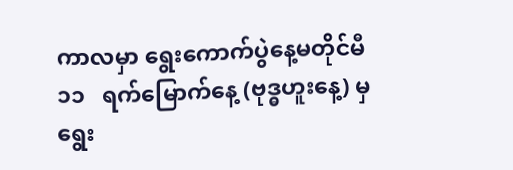ကာလမှာ ရွေးကောက်ပွဲနေ့မတိုင်မီ    ၁၁   ရက်မြောက်နေ့ (ဗုဒ္ဓဟူးနေ့) မှ ရွေး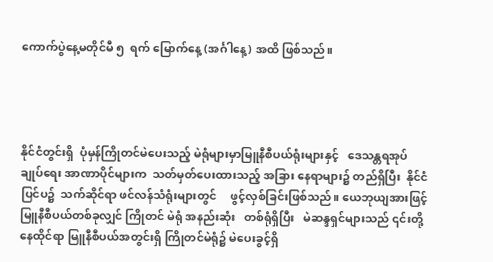ကောက်ပွဲနေ့မတိုင်မီ ၅  ရက် မြောက်နေ့ (အင်္ဂါနေ့) အထိ ဖြစ်သည်။




နိုင်ငံတွင်းရှိ  ပုံမှန်ကြိုတင်မဲပေးသည့် မဲရုံများမှာမြူနီစီပယ်ရုံးများနှင့်   ဒေသန္တရအုပ်ချုပ်ရေး အာဏာပိုင်များက  သတ်မှတ်ပေးထားသည့် အခြား နေရာများ၌ တည်ရှိပြီး  နိုင်ငံပြင်ပ၌  သက်ဆိုင်ရာ ဖင်လန်သံရုံးများတွင်     ဖွင့်လှစ်ခြင်းဖြစ်သည်။ ယေဘုယျအားဖြင့် မြူနီစီပယ်တစ်ခုလျှင် ကြိုတင် မဲရုံ အနည်းဆုံး   တစ်ရုံရှိပြီး   မဲဆန္ဒရှင်များသည် ၎င်းတို့နေထိုင်ရာ မြူနီစီပယ်အတွင်းရှိ ကြိုတင်မဲရုံ၌ မဲပေးခွင့်ရှိ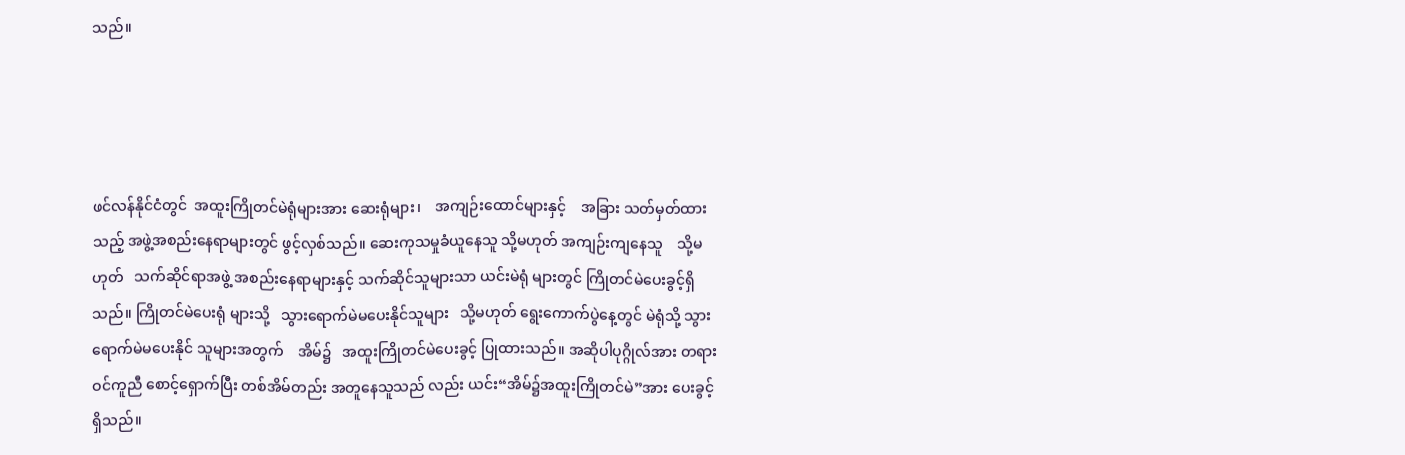သည်။




ဖင်လန်နိုင်ငံတွင်  အထူးကြိုတင်မဲရုံများအား ဆေးရုံများ၊    အကျဉ်းထောင်များနှင့်    အခြား သတ်မှတ်ထားသည့် အဖွဲ့အစည်းနေရာများတွင် ဖွင့်လှစ်သည်။ ဆေးကုသမှုခံယူနေသူ သို့မဟုတ် အကျဉ်းကျနေသူ    သို့မဟုတ်   သက်ဆိုင်ရာအဖွဲ့ အစည်းနေရာများနှင့် သက်ဆိုင်သူများသာ ယင်းမဲရုံ များတွင် ကြိုတင်မဲပေးခွင့်ရှိသည်။ ကြိုတင်မဲပေးရုံ များသို့   သွားရောက်မဲမပေးနိုင်သူများ   သို့မဟုတ် ရွေးကောက်ပွဲနေ့တွင် မဲရုံသို့ သွားရောက်မဲမပေးနိုင် သူများအတွက်    အိမ်၌   အထူးကြိုတင်မဲပေးခွင့် ပြုထားသည်။ အဆိုပါပုဂ္ဂိုလ်အား တရားဝင်ကူညီ စောင့်ရှောက်ပြီး တစ်အိမ်တည်း အတူနေသူသည် လည်း ယင်း“အိမ်၌အထူးကြိုတင်မဲ”အား ပေးခွင့် ရှိသည်။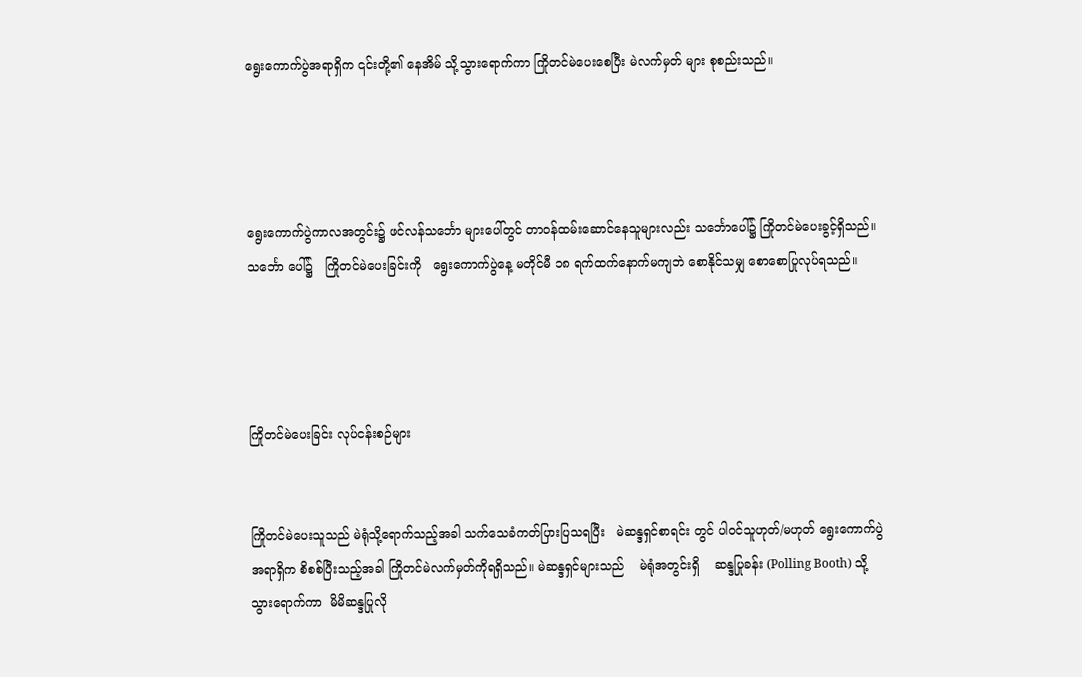ရွေးကောက်ပွဲအရာရှိက ၎င်းတို့၏ နေအိမ် သို့သွားရောက်ကာ ကြိုတင်မဲပေးစေပြီး မဲလက်မှတ် များ စုစည်းသည်။




ရွေးကောက်ပွဲကာလအတွင်း၌ ဖင်လန်သင်္ဘော များပေါ်တွင် တာဝန်ထမ်းဆောင်နေသူများလည်း သင်္ဘောပေါ်၌ ကြိုတင်မဲပေးခွင့်ရှိသည်။ သင်္ဘော ပေါ်၌   ကြိုတင်မဲပေးခြင်းကို   ရွေးကောက်ပွဲနေ့ မတိုင်မီ ၁၈ ရက်ထက်နောက်မကျဘဲ စောနိုင်သမျှ စောစောပြုလုပ်ရသည်။




ကြိုတင်မဲပေးခြင်း လုပ်ငန်းစဉ်များ


ကြိုတင်မဲပေးသူသည် မဲရုံသို့ရောက်သည့်အခါ သက်သေခံကတ်ပြားပြသရပြီး   မဲဆန္ဒရှင်စာရင်း တွင် ပါဝင်သူဟုတ်/မဟုတ် ရွေးကောက်ပွဲအရာရှိက စိစစ်ပြီးသည့်အခါ ကြိုတင်မဲလက်မှတ်ကိုရရှိသည်။ မဲဆန္ဒရှင်များသည်    မဲရုံအတွင်းရှိ    ဆန္ဒပြုခန်း (Polling Booth) သို့  သွားရောက်ကာ  မိမိဆန္ဒပြုလို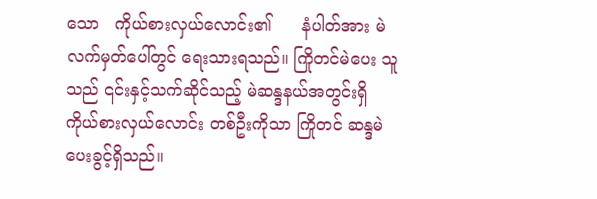သော   ကိုယ်စားလှယ်လောင်း၏      နံပါတ်အား မဲလက်မှတ်ပေါ်တွင် ရေးသားရသည်။ ကြိုတင်မဲပေး သူသည် ၎င်းနှင့်သက်ဆိုင်သည့် မဲဆန္ဒနယ်အတွင်းရှိ ကိုယ်စားလှယ်လောင်း တစ်ဦးကိုသာ ကြိုတင် ဆန္ဒမဲပေးခွင့်ရှိသည်။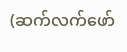(ဆက်လက်ဖော်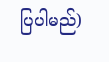ပြပါမည်)